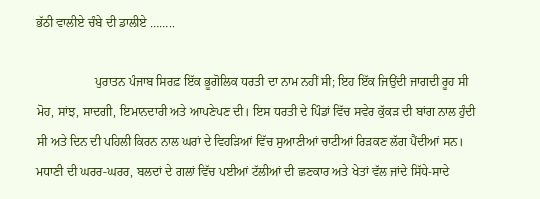ਭੱਠੀ ਵਾਲੀਏ ਚੰਬੇ ਦੀ ਡਾਲੀਏ ……..

                   ਪੁਰਾਤਨ ਪੰਜਾਬ ਸਿਰਫ਼ ਇੱਕ ਭੂਗੋਲਿਕ ਧਰਤੀ ਦਾ ਨਾਮ ਨਹੀਂ ਸੀ; ਇਹ ਇੱਕ ਜਿਉਂਦੀ ਜਾਗਦੀ ਰੂਹ ਸੀ  ਮੋਹ, ਸਾਂਝ, ਸਾਦਗੀ, ਇਮਾਨਦਾਰੀ ਅਤੇ ਆਪਣੇਪਣ ਦੀ। ਇਸ ਧਰਤੀ ਦੇ ਪਿੰਡਾਂ ਵਿੱਚ ਸਵੇਰ ਕੁੱਕੜ ਦੀ ਬਾਂਗ ਨਾਲ ਹੁੰਦੀ ਸੀ ਅਤੇ ਦਿਨ ਦੀ ਪਹਿਲੀ ਕਿਰਨ ਨਾਲ ਘਰਾਂ ਦੇ ਵਿਹੜਿਆਂ ਵਿੱਚ ਸੁਆਣੀਆਂ ਚਾਟੀਆਂ ਰਿੜਕਣ ਲੱਗ ਪੈਂਦੀਆਂ ਸਨ। ਮਧਾਣੀ ਦੀ ਘਰਰ-ਘਰਰ, ਬਲਦਾਂ ਦੇ ਗਲਾਂ ਵਿੱਚ ਪਈਆਂ ਟੱਲੀਆਂ ਦੀ ਛਣਕਾਰ ਅਤੇ ਖੇਤਾਂ ਵੱਲ ਜਾਂਦੇ ਸਿੱਧੇ-ਸਾਦੇ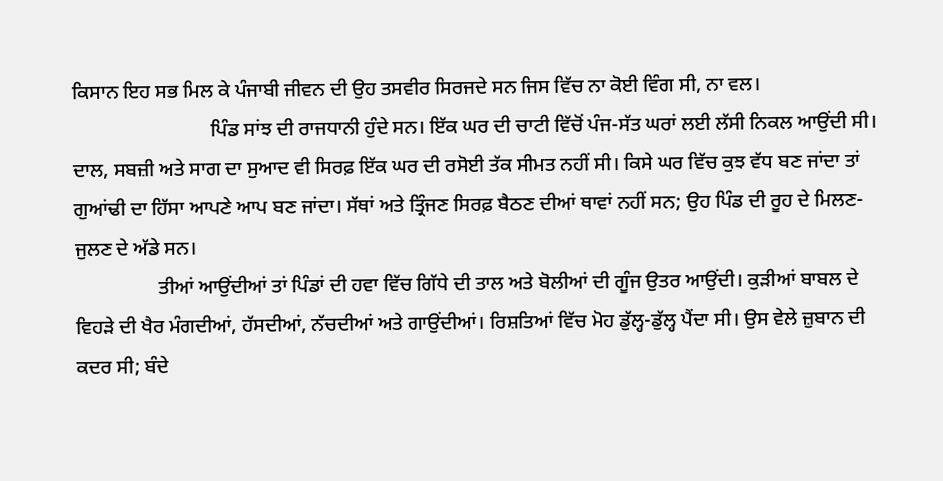ਕਿਸਾਨ ਇਹ ਸਭ ਮਿਲ ਕੇ ਪੰਜਾਬੀ ਜੀਵਨ ਦੀ ਉਹ ਤਸਵੀਰ ਸਿਰਜਦੇ ਸਨ ਜਿਸ ਵਿੱਚ ਨਾ ਕੋਈ ਵਿੰਗ ਸੀ, ਨਾ ਵਲ।
                            ਪਿੰਡ ਸਾਂਝ ਦੀ ਰਾਜਧਾਨੀ ਹੁੰਦੇ ਸਨ। ਇੱਕ ਘਰ ਦੀ ਚਾਟੀ ਵਿੱਚੋਂ ਪੰਜ-ਸੱਤ ਘਰਾਂ ਲਈ ਲੱਸੀ ਨਿਕਲ ਆਉਂਦੀ ਸੀ। ਦਾਲ, ਸਬਜ਼ੀ ਅਤੇ ਸਾਗ ਦਾ ਸੁਆਦ ਵੀ ਸਿਰਫ਼ ਇੱਕ ਘਰ ਦੀ ਰਸੋਈ ਤੱਕ ਸੀਮਤ ਨਹੀਂ ਸੀ। ਕਿਸੇ ਘਰ ਵਿੱਚ ਕੁਝ ਵੱਧ ਬਣ ਜਾਂਦਾ ਤਾਂ ਗੁਆਂਢੀ ਦਾ ਹਿੱਸਾ ਆਪਣੇ ਆਪ ਬਣ ਜਾਂਦਾ। ਸੱਥਾਂ ਅਤੇ ਤ੍ਰਿੰਜਣ ਸਿਰਫ਼ ਬੈਠਣ ਦੀਆਂ ਥਾਵਾਂ ਨਹੀਂ ਸਨ; ਉਹ ਪਿੰਡ ਦੀ ਰੂਹ ਦੇ ਮਿਲਣ-ਜੁਲਣ ਦੇ ਅੱਡੇ ਸਨ।
                 ਤੀਆਂ ਆਉਂਦੀਆਂ ਤਾਂ ਪਿੰਡਾਂ ਦੀ ਹਵਾ ਵਿੱਚ ਗਿੱਧੇ ਦੀ ਤਾਲ ਅਤੇ ਬੋਲੀਆਂ ਦੀ ਗੂੰਜ ਉਤਰ ਆਉਂਦੀ। ਕੁੜੀਆਂ ਬਾਬਲ ਦੇ ਵਿਹੜੇ ਦੀ ਖੈਰ ਮੰਗਦੀਆਂ, ਹੱਸਦੀਆਂ, ਨੱਚਦੀਆਂ ਅਤੇ ਗਾਉਂਦੀਆਂ। ਰਿਸ਼ਤਿਆਂ ਵਿੱਚ ਮੋਹ ਡੁੱਲ੍ਹ-ਡੁੱਲ੍ਹ ਪੈਂਦਾ ਸੀ। ਉਸ ਵੇਲੇ ਜ਼ੁਬਾਨ ਦੀ ਕਦਰ ਸੀ; ਬੰਦੇ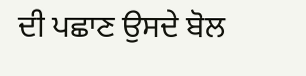ਦੀ ਪਛਾਣ ਉਸਦੇ ਬੋਲ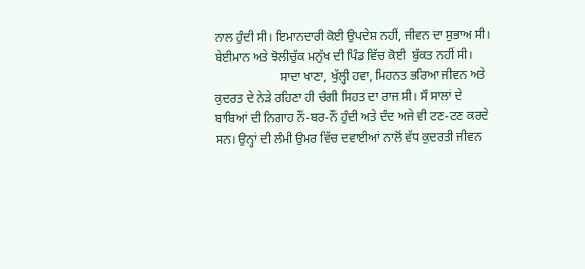ਨਾਲ ਹੁੰਦੀ ਸੀ। ਇਮਾਨਦਾਰੀ ਕੋਈ ਉਪਦੇਸ਼ ਨਹੀਂ, ਜੀਵਨ ਦਾ ਸੁਭਾਅ ਸੀ। ਬੇਈਮਾਨ ਅਤੇ ਝੋਲੀਚੁੱਕ ਮਨੁੱਖ ਦੀ ਪਿੰਡ ਵਿੱਚ ਕੋਈ  ਬੁੱਕਤ ਨਹੀਂ ਸੀ।
                     ਸਾਦਾ ਖਾਣਾ, ਖੁੱਲ੍ਹੀ ਹਵਾ, ਮਿਹਨਤ ਭਰਿਆ ਜੀਵਨ ਅਤੇ ਕੁਦਰਤ ਦੇ ਨੇੜੇ ਰਹਿਣਾ ਹੀ ਚੰਗੀ ਸਿਹਤ ਦਾ ਰਾਜ ਸੀ। ਸੌ ਸਾਲਾਂ ਦੇ ਬਾਬਿਆਂ ਦੀ ਨਿਗਾਹ ਨੌਂ-ਬਰ-ਨੌਂ ਹੁੰਦੀ ਅਤੇ ਦੰਦ ਅਜੇ ਵੀ ਟਣ-ਟਣ ਕਰਦੇ ਸਨ। ਉਨ੍ਹਾਂ ਦੀ ਲੰਮੀ ਉਮਰ ਵਿੱਚ ਦਵਾਈਆਂ ਨਾਲੋਂ ਵੱਧ ਕੁਦਰਤੀ ਜੀਵਨ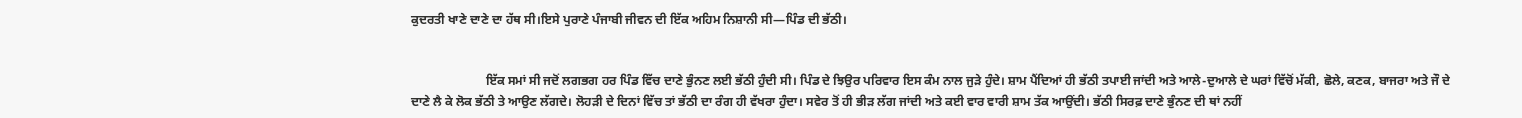ਕੁਦਰਤੀ ਖਾਣੇ ਦਾਣੇ ਦਾ ਹੱਥ ਸੀ।ਇਸੇ ਪੁਰਾਣੇ ਪੰਜਾਬੀ ਜੀਵਨ ਦੀ ਇੱਕ ਅਹਿਮ ਨਿਸ਼ਾਨੀ ਸੀ—ਪਿੰਡ ਦੀ ਭੱਠੀ।


                        ਇੱਕ ਸਮਾਂ ਸੀ ਜਦੋਂ ਲਗਭਗ ਹਰ ਪਿੰਡ ਵਿੱਚ ਦਾਣੇ ਭੁੰਨਣ ਲਈ ਭੱਠੀ ਹੁੰਦੀ ਸੀ। ਪਿੰਡ ਦੇ ਝਿਉਰ ਪਰਿਵਾਰ ਇਸ ਕੰਮ ਨਾਲ ਜੁੜੇ ਹੁੰਦੇ। ਸ਼ਾਮ ਪੈਂਦਿਆਂ ਹੀ ਭੱਠੀ ਤਪਾਈ ਜਾਂਦੀ ਅਤੇ ਆਲੇ-ਦੁਆਲੇ ਦੇ ਘਰਾਂ ਵਿੱਚੋਂ ਮੱਕੀ, ਛੋਲੇ, ਕਣਕ, ਬਾਜਰਾ ਅਤੇ ਜੌ ਦੇ ਦਾਣੇ ਲੈ ਕੇ ਲੋਕ ਭੱਠੀ ਤੇ ਆਉਣ ਲੱਗਦੇ। ਲੋਹੜੀ ਦੇ ਦਿਨਾਂ ਵਿੱਚ ਤਾਂ ਭੱਠੀ ਦਾ ਰੰਗ ਹੀ ਵੱਖਰਾ ਹੁੰਦਾ। ਸਵੇਰ ਤੋਂ ਹੀ ਭੀੜ ਲੱਗ ਜਾਂਦੀ ਅਤੇ ਕਈ ਵਾਰ ਵਾਰੀ ਸ਼ਾਮ ਤੱਕ ਆਉਂਦੀ। ਭੱਠੀ ਸਿਰਫ਼ ਦਾਣੇ ਭੁੰਨਣ ਦੀ ਥਾਂ ਨਹੀਂ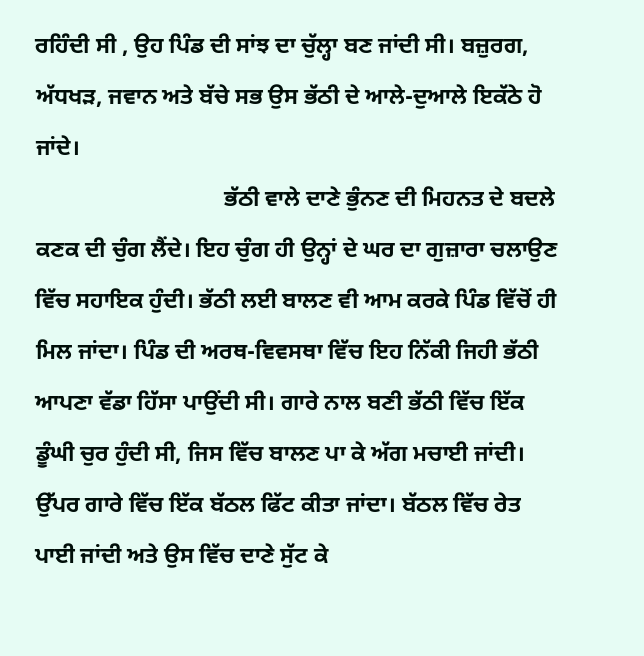ਰਹਿੰਦੀ ਸੀ , ਉਹ ਪਿੰਡ ਦੀ ਸਾਂਝ ਦਾ ਚੁੱਲ੍ਹਾ ਬਣ ਜਾਂਦੀ ਸੀ। ਬਜ਼ੁਰਗ, ਅੱਧਖੜ, ਜਵਾਨ ਅਤੇ ਬੱਚੇ ਸਭ ਉਸ ਭੱਠੀ ਦੇ ਆਲੇ-ਦੁਆਲੇ ਇਕੱਠੇ ਹੋ ਜਾਂਦੇ।
                                 ਭੱਠੀ ਵਾਲੇ ਦਾਣੇ ਭੁੰਨਣ ਦੀ ਮਿਹਨਤ ਦੇ ਬਦਲੇ ਕਣਕ ਦੀ ਚੁੰਗ ਲੈਂਦੇ। ਇਹ ਚੁੰਗ ਹੀ ਉਨ੍ਹਾਂ ਦੇ ਘਰ ਦਾ ਗੁਜ਼ਾਰਾ ਚਲਾਉਣ ਵਿੱਚ ਸਹਾਇਕ ਹੁੰਦੀ। ਭੱਠੀ ਲਈ ਬਾਲਣ ਵੀ ਆਮ ਕਰਕੇ ਪਿੰਡ ਵਿੱਚੋਂ ਹੀ ਮਿਲ ਜਾਂਦਾ। ਪਿੰਡ ਦੀ ਅਰਥ-ਵਿਵਸਥਾ ਵਿੱਚ ਇਹ ਨਿੱਕੀ ਜਿਹੀ ਭੱਠੀ ਆਪਣਾ ਵੱਡਾ ਹਿੱਸਾ ਪਾਉਂਦੀ ਸੀ। ਗਾਰੇ ਨਾਲ ਬਣੀ ਭੱਠੀ ਵਿੱਚ ਇੱਕ ਡੂੰਘੀ ਚੁਰ ਹੁੰਦੀ ਸੀ, ਜਿਸ ਵਿੱਚ ਬਾਲਣ ਪਾ ਕੇ ਅੱਗ ਮਚਾਈ ਜਾਂਦੀ। ਉੱਪਰ ਗਾਰੇ ਵਿੱਚ ਇੱਕ ਬੱਠਲ ਫਿੱਟ ਕੀਤਾ ਜਾਂਦਾ। ਬੱਠਲ ਵਿੱਚ ਰੇਤ ਪਾਈ ਜਾਂਦੀ ਅਤੇ ਉਸ ਵਿੱਚ ਦਾਣੇ ਸੁੱਟ ਕੇ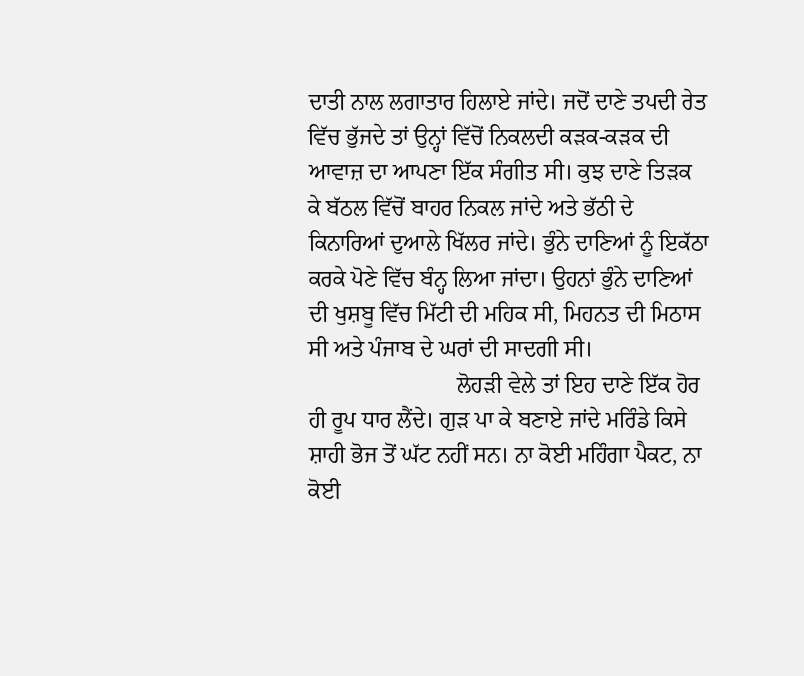ਦਾਤੀ ਨਾਲ ਲਗਾਤਾਰ ਹਿਲਾਏ ਜਾਂਦੇ। ਜਦੋਂ ਦਾਣੇ ਤਪਦੀ ਰੇਤ ਵਿੱਚ ਭੁੱਜਦੇ ਤਾਂ ਉਨ੍ਹਾਂ ਵਿੱਚੋਂ ਨਿਕਲਦੀ ਕੜਕ-ਕੜਕ ਦੀ ਆਵਾਜ਼ ਦਾ ਆਪਣਾ ਇੱਕ ਸੰਗੀਤ ਸੀ। ਕੁਝ ਦਾਣੇ ਤਿੜਕ ਕੇ ਬੱਠਲ ਵਿੱਚੋਂ ਬਾਹਰ ਨਿਕਲ ਜਾਂਦੇ ਅਤੇ ਭੱਠੀ ਦੇ ਕਿਨਾਰਿਆਂ ਦੁਆਲੇ ਖਿੱਲਰ ਜਾਂਦੇ। ਭੁੰਨੇ ਦਾਣਿਆਂ ਨੂੰ ਇਕੱਠਾ ਕਰਕੇ ਪੋਣੇ ਵਿੱਚ ਬੰਨ੍ਹ ਲਿਆ ਜਾਂਦਾ। ਉਹਨਾਂ ਭੁੰਨੇ ਦਾਣਿਆਂ ਦੀ ਖੁਸ਼ਬੂ ਵਿੱਚ ਮਿੱਟੀ ਦੀ ਮਹਿਕ ਸੀ, ਮਿਹਨਤ ਦੀ ਮਿਠਾਸ ਸੀ ਅਤੇ ਪੰਜਾਬ ਦੇ ਘਰਾਂ ਦੀ ਸਾਦਗੀ ਸੀ।
                          ਲੋਹੜੀ ਵੇਲੇ ਤਾਂ ਇਹ ਦਾਣੇ ਇੱਕ ਹੋਰ ਹੀ ਰੂਪ ਧਾਰ ਲੈਂਦੇ। ਗੁੜ ਪਾ ਕੇ ਬਣਾਏ ਜਾਂਦੇ ਮਰਿੰਡੇ ਕਿਸੇ ਸ਼ਾਹੀ ਭੋਜ ਤੋਂ ਘੱਟ ਨਹੀਂ ਸਨ। ਨਾ ਕੋਈ ਮਹਿੰਗਾ ਪੈਕਟ, ਨਾ ਕੋਈ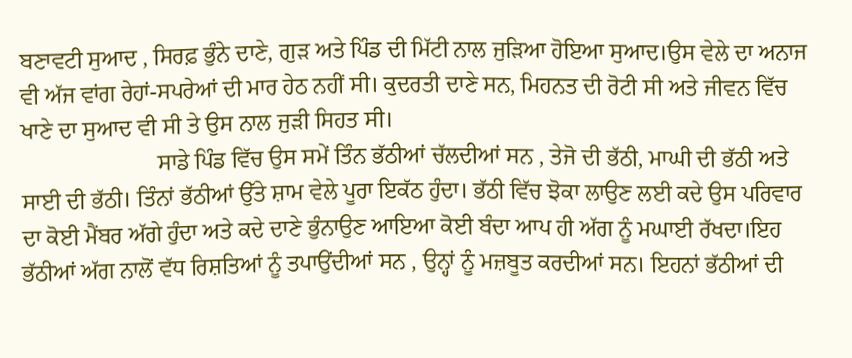ਬਣਾਵਟੀ ਸੁਆਦ , ਸਿਰਫ਼ ਭੁੰਨੇ ਦਾਣੇ, ਗੁੜ ਅਤੇ ਪਿੰਡ ਦੀ ਮਿੱਟੀ ਨਾਲ ਜੁੜਿਆ ਹੋਇਆ ਸੁਆਦ।ਉਸ ਵੇਲੇ ਦਾ ਅਨਾਜ ਵੀ ਅੱਜ ਵਾਂਗ ਰੇਹਾਂ-ਸਪਰੇਆਂ ਦੀ ਮਾਰ ਹੇਠ ਨਹੀਂ ਸੀ। ਕੁਦਰਤੀ ਦਾਣੇ ਸਨ, ਮਿਹਨਤ ਦੀ ਰੋਟੀ ਸੀ ਅਤੇ ਜੀਵਨ ਵਿੱਚ ਖਾਣੇ ਦਾ ਸੁਆਦ ਵੀ ਸੀ ਤੇ ਉਸ ਨਾਲ ਜੁੜੀ ਸਿਹਤ ਸੀ।
                        ਸਾਡੇ ਪਿੰਡ ਵਿੱਚ ਉਸ ਸਮੇਂ ਤਿੰਨ ਭੱਠੀਆਂ ਚੱਲਦੀਆਂ ਸਨ , ਤੇਜੋ ਦੀ ਭੱਠੀ, ਮਾਘੀ ਦੀ ਭੱਠੀ ਅਤੇ ਸਾਈ ਦੀ ਭੱਠੀ। ਤਿੰਨਾਂ ਭੱਠੀਆਂ ਉੱਤੇ ਸ਼ਾਮ ਵੇਲੇ ਪੂਰਾ ਇਕੱਠ ਹੁੰਦਾ। ਭੱਠੀ ਵਿੱਚ ਝੋਕਾ ਲਾਉਣ ਲਈ ਕਦੇ ਉਸ ਪਰਿਵਾਰ ਦਾ ਕੋਈ ਮੈਂਬਰ ਅੱਗੇ ਹੁੰਦਾ ਅਤੇ ਕਦੇ ਦਾਣੇ ਭੁੰਨਾਉਣ ਆਇਆ ਕੋਈ ਬੰਦਾ ਆਪ ਹੀ ਅੱਗ ਨੂੰ ਮਘਾਈ ਰੱਖਦਾ।ਇਹ ਭੱਠੀਆਂ ਅੱਗ ਨਾਲੋਂ ਵੱਧ ਰਿਸ਼ਤਿਆਂ ਨੂੰ ਤਪਾਉਂਦੀਆਂ ਸਨ , ਉਨ੍ਹਾਂ ਨੂੰ ਮਜ਼ਬੂਤ ਕਰਦੀਆਂ ਸਨ। ਇਹਨਾਂ ਭੱਠੀਆਂ ਦੀ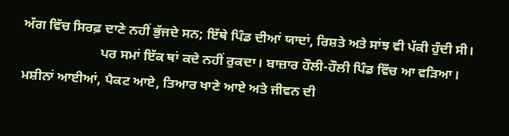ਅੱਗ ਵਿੱਚ ਸਿਰਫ਼ ਦਾਣੇ ਨਹੀਂ ਭੁੱਜਦੇ ਸਨ; ਇੱਥੇ ਪਿੰਡ ਦੀਆਂ ਯਾਦਾਂ, ਰਿਸ਼ਤੇ ਅਤੇ ਸਾਂਝ ਵੀ ਪੱਕੀ ਹੁੰਦੀ ਸੀ।
                       ਪਰ ਸਮਾਂ ਇੱਕ ਥਾਂ ਕਦੇ ਨਹੀਂ ਰੁਕਦਾ। ਬਾਜ਼ਾਰ ਹੌਲੀ-ਹੌਲੀ ਪਿੰਡ ਵਿੱਚ ਆ ਵੜਿਆ। ਮਸ਼ੀਨਾਂ ਆਈਆਂ, ਪੈਕਟ ਆਏ, ਤਿਆਰ ਖਾਣੇ ਆਏ ਅਤੇ ਜੀਵਨ ਦੀ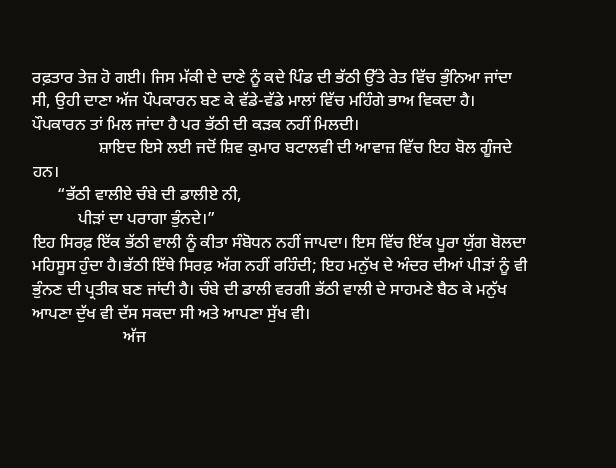ਰਫ਼ਤਾਰ ਤੇਜ਼ ਹੋ ਗਈ। ਜਿਸ ਮੱਕੀ ਦੇ ਦਾਣੇ ਨੂੰ ਕਦੇ ਪਿੰਡ ਦੀ ਭੱਠੀ ਉੱਤੇ ਰੇਤ ਵਿੱਚ ਭੁੰਨਿਆ ਜਾਂਦਾ ਸੀ, ਉਹੀ ਦਾਣਾ ਅੱਜ ਪੌਪਕਾਰਨ ਬਣ ਕੇ ਵੱਡੇ-ਵੱਡੇ ਮਾਲਾਂ ਵਿੱਚ ਮਹਿੰਗੇ ਭਾਅ ਵਿਕਦਾ ਹੈ। ਪੌਪਕਾਰਨ ਤਾਂ ਮਿਲ ਜਾਂਦਾ ਹੈ ਪਰ ਭੱਠੀ ਦੀ ਕੜਕ ਨਹੀਂ ਮਿਲਦੀ।
                ਸ਼ਾਇਦ ਇਸੇ ਲਈ ਜਦੋਂ ਸ਼ਿਵ ਕੁਮਾਰ ਬਟਾਲਵੀ ਦੀ ਆਵਾਜ਼ ਵਿੱਚ ਇਹ ਬੋਲ ਗੂੰਜਦੇ ਹਨ।
      “ਭੱਠੀ ਵਾਲੀਏ ਚੰਬੇ ਦੀ ਡਾਲੀਏ ਨੀ,
           ਪੀੜਾਂ ਦਾ ਪਰਾਗਾ ਭੁੰਨਦੇ।”
ਇਹ ਸਿਰਫ਼ ਇੱਕ ਭੱਠੀ ਵਾਲੀ ਨੂੰ ਕੀਤਾ ਸੰਬੋਧਨ ਨਹੀਂ ਜਾਪਦਾ। ਇਸ ਵਿੱਚ ਇੱਕ ਪੂਰਾ ਯੁੱਗ ਬੋਲਦਾ ਮਹਿਸੂਸ ਹੁੰਦਾ ਹੈ।ਭੱਠੀ ਇੱਥੇ ਸਿਰਫ਼ ਅੱਗ ਨਹੀਂ ਰਹਿੰਦੀ; ਇਹ ਮਨੁੱਖ ਦੇ ਅੰਦਰ ਦੀਆਂ ਪੀੜਾਂ ਨੂੰ ਵੀ ਭੁੰਨਣ ਦੀ ਪ੍ਰਤੀਕ ਬਣ ਜਾਂਦੀ ਹੈ। ਚੰਬੇ ਦੀ ਡਾਲੀ ਵਰਗੀ ਭੱਠੀ ਵਾਲੀ ਦੇ ਸਾਹਮਣੇ ਬੈਠ ਕੇ ਮਨੁੱਖ ਆਪਣਾ ਦੁੱਖ ਵੀ ਦੱਸ ਸਕਦਾ ਸੀ ਅਤੇ ਆਪਣਾ ਸੁੱਖ ਵੀ।
                      ਅੱਜ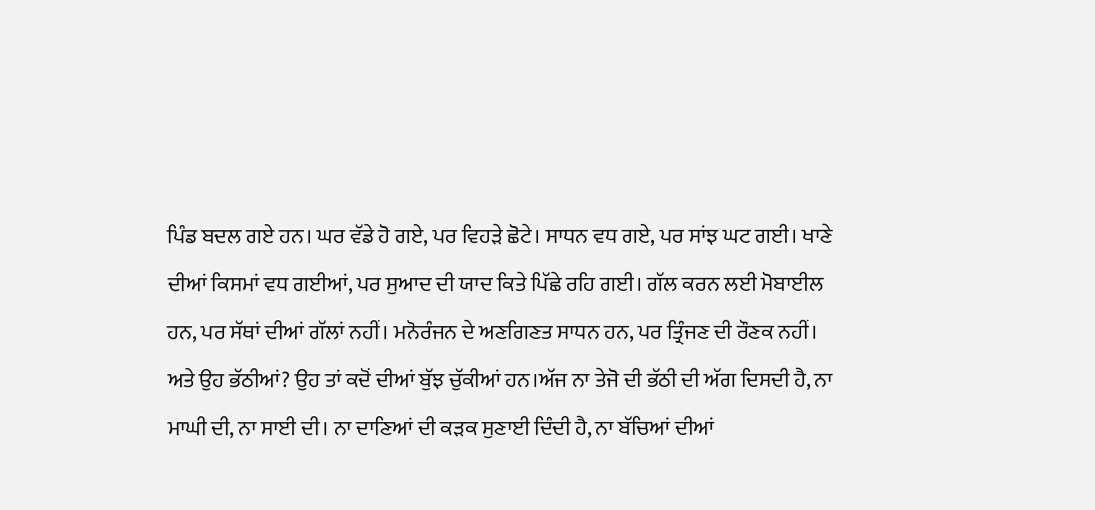ਪਿੰਡ ਬਦਲ ਗਏ ਹਨ। ਘਰ ਵੱਡੇ ਹੋ ਗਏ, ਪਰ ਵਿਹੜੇ ਛੋਟੇ। ਸਾਧਨ ਵਧ ਗਏ, ਪਰ ਸਾਂਝ ਘਟ ਗਈ। ਖਾਣੇ ਦੀਆਂ ਕਿਸਮਾਂ ਵਧ ਗਈਆਂ, ਪਰ ਸੁਆਦ ਦੀ ਯਾਦ ਕਿਤੇ ਪਿੱਛੇ ਰਹਿ ਗਈ। ਗੱਲ ਕਰਨ ਲਈ ਮੋਬਾਈਲ ਹਨ, ਪਰ ਸੱਥਾਂ ਦੀਆਂ ਗੱਲਾਂ ਨਹੀਂ। ਮਨੋਰੰਜਨ ਦੇ ਅਣਗਿਣਤ ਸਾਧਨ ਹਨ, ਪਰ ਤ੍ਰਿੰਜਣ ਦੀ ਰੌਣਕ ਨਹੀਂ।
ਅਤੇ ਉਹ ਭੱਠੀਆਂ? ਉਹ ਤਾਂ ਕਦੋਂ ਦੀਆਂ ਬੁੱਝ ਚੁੱਕੀਆਂ ਹਨ।ਅੱਜ ਨਾ ਤੇਜੋ ਦੀ ਭੱਠੀ ਦੀ ਅੱਗ ਦਿਸਦੀ ਹੈ, ਨਾ ਮਾਘੀ ਦੀ, ਨਾ ਸਾਈ ਦੀ। ਨਾ ਦਾਣਿਆਂ ਦੀ ਕੜਕ ਸੁਣਾਈ ਦਿੰਦੀ ਹੈ, ਨਾ ਬੱਚਿਆਂ ਦੀਆਂ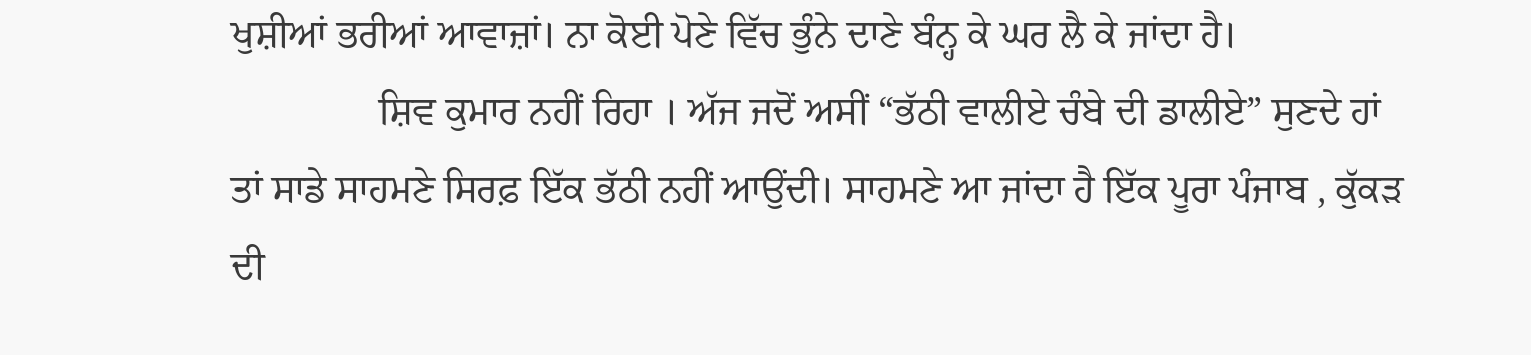ਖੁਸ਼ੀਆਂ ਭਰੀਆਂ ਆਵਾਜ਼ਾਂ। ਨਾ ਕੋਈ ਪੋਣੇ ਵਿੱਚ ਭੁੰਨੇ ਦਾਣੇ ਬੰਨ੍ਹ ਕੇ ਘਰ ਲੈ ਕੇ ਜਾਂਦਾ ਹੈ।
               ਸ਼ਿਵ ਕੁਮਾਰ ਨਹੀਂ ਰਿਹਾ । ਅੱਜ ਜਦੋਂ ਅਸੀਂ “ਭੱਠੀ ਵਾਲੀਏ ਚੰਬੇ ਦੀ ਡਾਲੀਏ” ਸੁਣਦੇ ਹਾਂ ਤਾਂ ਸਾਡੇ ਸਾਹਮਣੇ ਸਿਰਫ਼ ਇੱਕ ਭੱਠੀ ਨਹੀਂ ਆਉਂਦੀ। ਸਾਹਮਣੇ ਆ ਜਾਂਦਾ ਹੈ ਇੱਕ ਪੂਰਾ ਪੰਜਾਬ , ਕੁੱਕੜ ਦੀ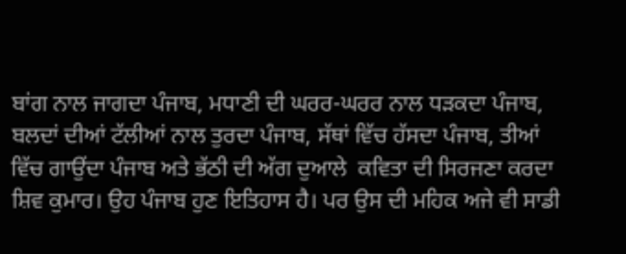ਬਾਂਗ ਨਾਲ ਜਾਗਦਾ ਪੰਜਾਬ, ਮਧਾਣੀ ਦੀ ਘਰਰ-ਘਰਰ ਨਾਲ ਧੜਕਦਾ ਪੰਜਾਬ, ਬਲਦਾਂ ਦੀਆਂ ਟੱਲੀਆਂ ਨਾਲ ਤੁਰਦਾ ਪੰਜਾਬ, ਸੱਥਾਂ ਵਿੱਚ ਹੱਸਦਾ ਪੰਜਾਬ, ਤੀਆਂ ਵਿੱਚ ਗਾਉਂਦਾ ਪੰਜਾਬ ਅਤੇ ਭੱਠੀ ਦੀ ਅੱਗ ਦੁਆਲੇ  ਕਵਿਤਾ ਦੀ ਸਿਰਜਣਾ ਕਰਦਾ ਸ਼ਿਵ ਕੁਮਾਰ। ਉਹ ਪੰਜਾਬ ਹੁਣ ਇਤਿਹਾਸ ਹੈ। ਪਰ ਉਸ ਦੀ ਮਹਿਕ ਅਜੇ ਵੀ ਸਾਡੀ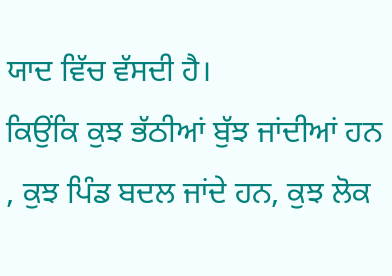ਯਾਦ ਵਿੱਚ ਵੱਸਦੀ ਹੈ।
ਕਿਉਂਕਿ ਕੁਝ ਭੱਠੀਆਂ ਬੁੱਝ ਜਾਂਦੀਆਂ ਹਨ , ਕੁਝ ਪਿੰਡ ਬਦਲ ਜਾਂਦੇ ਹਨ, ਕੁਝ ਲੋਕ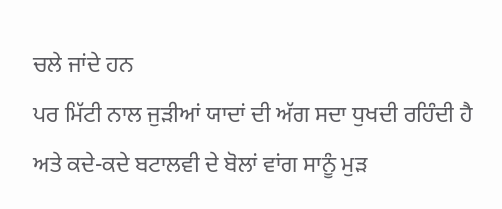ਚਲੇ ਜਾਂਦੇ ਹਨ
ਪਰ ਮਿੱਟੀ ਨਾਲ ਜੁੜੀਆਂ ਯਾਦਾਂ ਦੀ ਅੱਗ ਸਦਾ ਧੁਖਦੀ ਰਹਿੰਦੀ ਹੈ ਅਤੇ ਕਦੇ-ਕਦੇ ਬਟਾਲਵੀ ਦੇ ਬੋਲਾਂ ਵਾਂਗ ਸਾਨੂੰ ਮੁੜ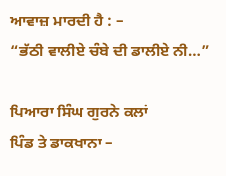ਆਵਾਜ਼ ਮਾਰਦੀ ਹੈ : –
“ਭੱਠੀ ਵਾਲੀਏ ਚੰਬੇ ਦੀ ਡਾਲੀਏ ਨੀ…”

ਪਿਆਰਾ ਸਿੰਘ ਗੁਰਨੇ ਕਲਾਂ
ਪਿੰਡ ਤੇ ਡਾਕਖਾਨਾ –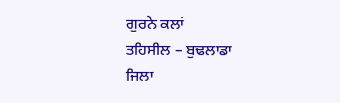ਗੁਰਨੇ ਕਲਾਂ
ਤਹਿਸੀਲ – ਬੁਢਲਾਡਾ
ਜਿਲਾ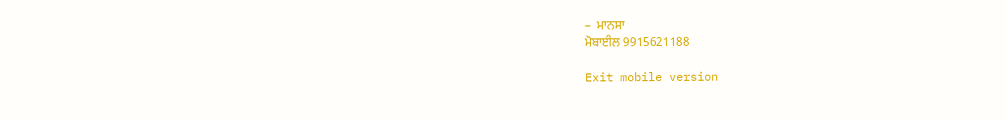–  ਮਾਨਸਾ
ਮੋਬਾਈਲ 9915621188

Exit mobile version